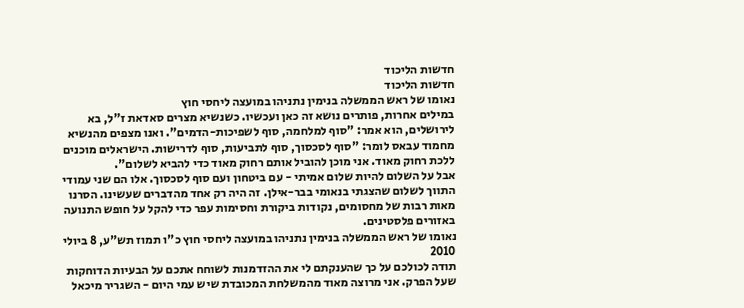חדשות הליכוד
חדשות הליכוד
נאומו של ראש הממשלה בנימין נתניהו במועצה ליחסי חוץ
במילים אחרות, פותרים נושא זה כאן ועכשיו. כשנשיא מצרים סאדאת ז"ל, בא לירושלים, הוא אמר: "סוף למלחמה, סוף לשפיכות-הדמים". ואנו מצפים מהנשיא מחמוד עבאס לומר: "סוף לסכסוך, סוף לתביעות, סוף לדרישות. הישראלים מוכנים ללכת רחוק מאוד. אני מוכן להוביל אותם רחוק מאוד כדי להביא לשלום".
אבל על השלום להיות שלום אמיתי - עם ביטחון ועם סוף לסכסוך. אלו הם שני עמודי התווך לשלום שהצגתי בנאומי בבר-אילן. זה היה רק אחד מהדברים שעשינו. הסרנו מאות רבות של מחסומים, נקודות ביקורת וחסימות עפר כדי להקל על חופש התנועה באזורים פלסטינים.
נאומו של ראש הממשלה בנימין נתניהו במועצה ליחסי חוץ כ"ו תמוז תש"ע, 8 ביולי 2010
תודה לכולכם על כך שהענקתם לי את ההזדמנות לשוחח אתכם על הבעיות הדוחקות שעל הפרק. אני מרוצה מאוד מהמשלחת המכובדת שיש עמי היום - השגריר מיכאל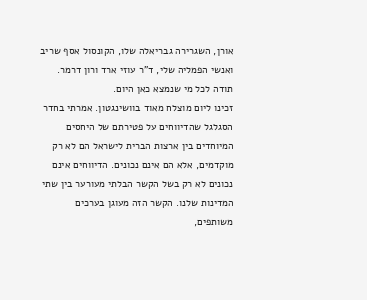אורן, השגרירה גבריאלה שלו, הקונסול אסף שריב ואנשי הפמליה שלי, ד"ר עוזי ארד ורון דרמר. תודה לכל מי שנמצא כאן היום.
זכינו ליום מוצלח מאוד בוושינגטון. אמרתי בחדר הסגלגל שהדיווחים על פטירתם של היחסים המיוחדים בין ארצות הברית לישראל הם לא רק מוקדמים, אלא הם אינם נכונים. הדיווחים אינם נכונים לא רק בשל הקשר הבלתי מעורער בין שתי המדינות שלנו. הקשר הזה מעוגן בערכים משותפים,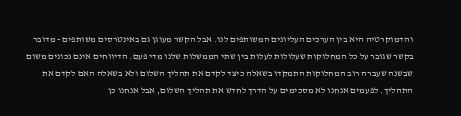והדמוקרטיה היא בין הערכים העליונים המשותפים לנו. אבל הקשר מעוגן גם באינטרסים משותפים - מדובר בקשר שגובר על כל המחלוקות שעלולות לעלות בין שתי הממשלות שלנו מדי פעם. הדיווחים אינם נכונים משום שבשנה שעברה רוב המחלוקות התמקדו בשאלה כיצד לקדם את תהליך השלום ולא בשאלה האם לקדם את התהליך. לפעמים אנחנו לא מסכימים על הדרך לחדש את תהליך השלום, אבל אנחנו כן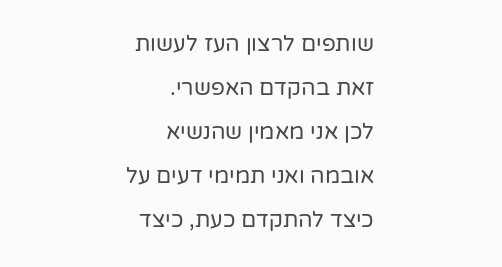שותפים לרצון העז לעשות זאת בהקדם האפשרי.
לכן אני מאמין שהנשיא אובמה ואני תמימי דעים על כיצד להתקדם כעת, כיצד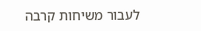לעבור משיחות קרבה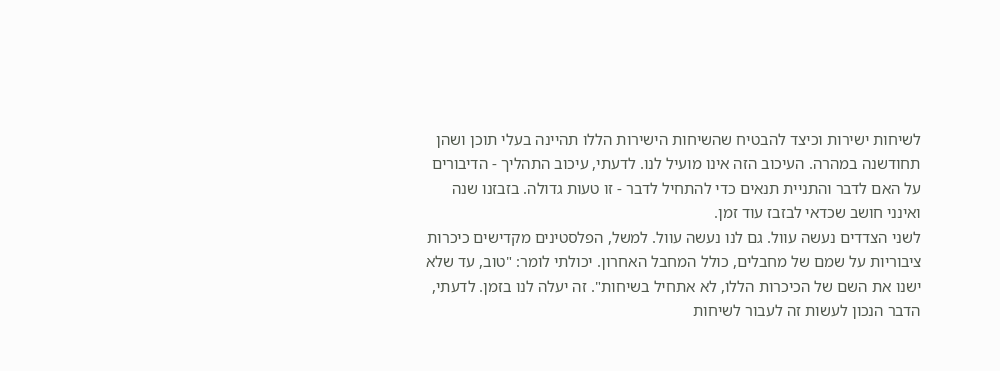לשיחות ישירות וכיצד להבטיח שהשיחות הישירות הללו תהיינה בעלי תוכן ושהן תחודשנה במהרה. העיכוב הזה אינו מועיל לנו. לדעתי, עיכוב התהליך - הדיבורים על האם לדבר והתניית תנאים כדי להתחיל לדבר - זו טעות גדולה. בזבזנו שנה ואינני חושב שכדאי לבזבז עוד זמן.
לשני הצדדים נעשה עוול. גם לנו נעשה עוול. למשל, הפלסטינים מקדישים כיכרות ציבוריות על שמם של מחבלים, כולל המחבל האחרון. יכולתי לומר: "טוב, עד שלא ישנו את השם של הכיכרות הללו, לא אתחיל בשיחות". זה יעלה לנו בזמן. לדעתי, הדבר הנכון לעשות זה לעבור לשיחות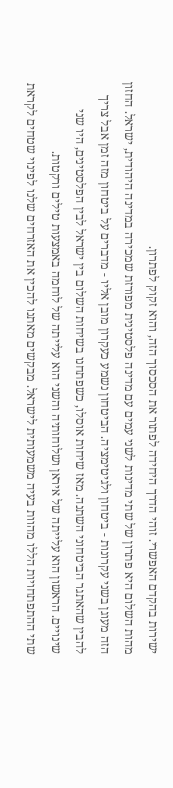ישירות בהקדם האפשרי. זוהי הדרך היחידה לפתור את הסכסוך הזה, והוא זקוק לפתרון.
מהות השלום היא פתרון של שתי מדינות לשני עמים עם מדינה פלסטינית מפורזת שמכירה במדינה היהודית, ישראל. החזון הזה מעוגן בשני עקרונות - ביטחון ולגיטימציה. הביטחון נשמע כעקרון מובן אליו - מדברים על ביטחון מזה זמן אבל צריך להבין שהאתגר הביטחוני השתנה. מאז שיחות אוסלו, כשפתחנו בשיחות השלום בין ישראל לבין הפלסטינים, היו שני שינויים. הראשון הוא עלייתה של איראן ושלוחותיה והשני הוא עלייתה של לוחמה באמצעות טילים ורקטות.
שתי ההתפתחויות הללו מהוות בעיה משמעותית לישראל. מבקשים מאתנו להכין את האזרחים שלנו לפינוי שטחים לקראת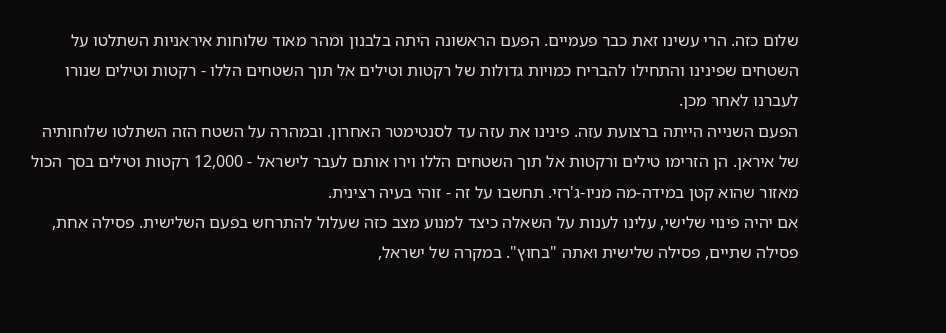שלום כזה. הרי עשינו זאת כבר פעמיים. הפעם הראשונה היתה בלבנון ומהר מאוד שלוחות איראניות השתלטו על השטחים שפינינו והתחילו להבריח כמויות גדולות של רקטות וטילים אל תוך השטחים הללו - רקטות וטילים שנורו לעברנו לאחר מכן.
הפעם השנייה הייתה ברצועת עזה. פינינו את עזה עד לסנטימטר האחרון. ובמהרה על השטח הזה השתלטו שלוחותיה של איראן. הן הזרימו טילים ורקטות אל תוך השטחים הללו וירו אותם לעבר לישראל - 12,000 רקטות וטילים בסך הכול מאזור שהוא קטן במידה-מה מניו-ג'רזי. תחשבו על זה - זוהי בעיה רצינית.
אם יהיה פינוי שלישי, עלינו לענות על השאלה כיצד למנוע מצב כזה שעלול להתרחש בפעם השלישית. פסילה אחת, פסילה שתיים, פסילה שלישית ואתה "בחוץ". במקרה של ישראל,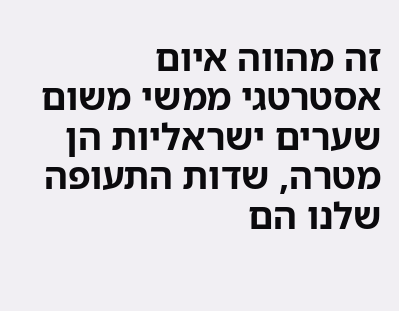זה מהווה איום אסטרטגי ממשי משום שערים ישראליות הן מטרה, שדות התעופה שלנו הם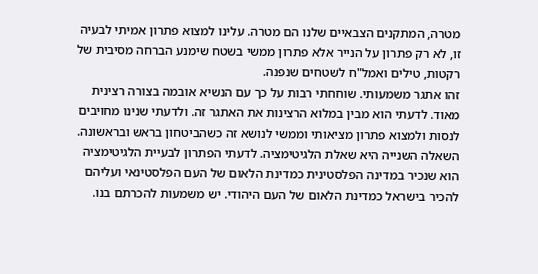מטרה, המתקנים הצבאיים שלנו הם מטרה. עלינו למצוא פתרון אמיתי לבעיה זו, לא רק פתרון על הנייר אלא פתרון ממשי בשטח שימנע הברחה מסיבית של רקטות, טילים ואמל"ח לשטחים שנפנה.
זהו אתגר משמעותי. שוחחתי רבות על כך עם הנשיא אובמה בצורה רצינית מאוד. לדעתי הוא מבין במלוא הרצינות את האתגר זה. ולדעתי שנינו מחויבים לנסות ולמצוא פתרון מציאותי וממשי לנושא זה כשהביטחון בראש ובראשונה.
השאלה השנייה היא שאלת הלגיטימציה. לדעתי הפתרון לבעיית הלגיטימציה הוא שנכיר במדינה הפלסטינית כמדינת הלאום של העם הפלסטינאי ועליהם להכיר בישראל כמדינת הלאום של העם היהודי. יש משמעות להכרתם בנו.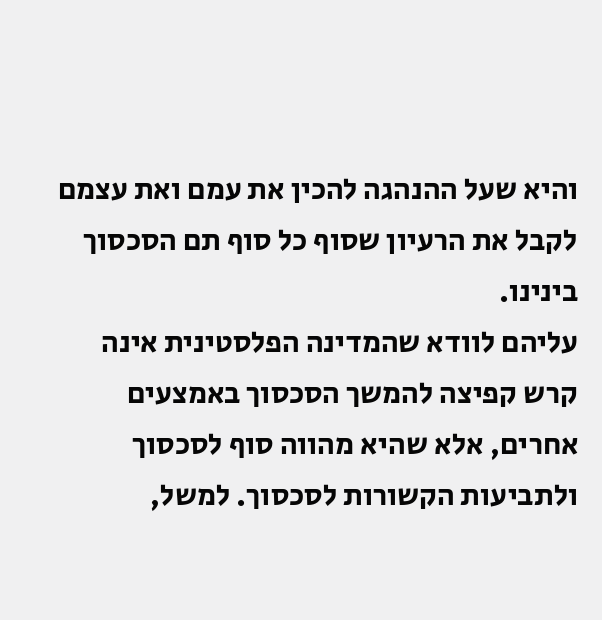והיא שעל ההנהגה להכין את עמם ואת עצמם לקבל את הרעיון שסוף כל סוף תם הסכסוך בינינו.
עליהם לוודא שהמדינה הפלסטינית אינה קרש קפיצה להמשך הסכסוך באמצעים אחרים, אלא שהיא מהווה סוף לסכסוך ולתביעות הקשורות לסכסוך. למשל,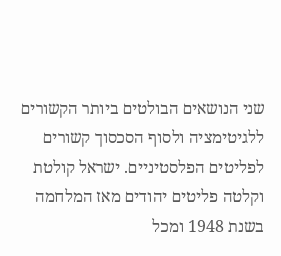שני הנושאים הבולטים ביותר הקשורים ללגיטימציה ולסוף הסכסוך קשורים לפליטים הפלסטיניים. ישראל קולטת וקלטה פליטים יהודים מאז המלחמה בשנת 1948 ומכל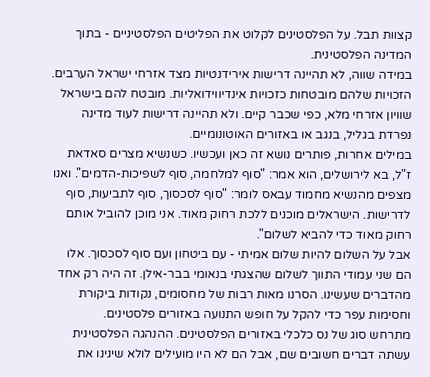קצוות תבל. על הפלסטינים לקלוט את הפליטים הפלסטיניים - בתוך המדינה הפלסטינית.
במידה שווה, לא תהיינה דרישות אירידנטיות מצד אזרחי ישראל הערבים. הזכויות שלהם מובטחות כזכויות אינדיווידואליות. מובטח להם בישראל שוויון אזרחי מלא, כפי שכבר קיים. ולא תהיינה דרישות לעוד מדינה נפרדת בגליל, בנגב או באזורים האוטונומיים.
במילים אחרות, פותרים נושא זה כאן ועכשיו. כשנשיא מצרים סאדאת ז"ל, בא לירושלים, הוא אמר: "סוף למלחמה, סוף לשפיכות-הדמים". ואנו מצפים מהנשיא מחמוד עבאס לומר: "סוף לסכסוך, סוף לתביעות, סוף לדרישות. הישראלים מוכנים ללכת רחוק מאוד. אני מוכן להוביל אותם רחוק מאוד כדי להביא לשלום".
אבל על השלום להיות שלום אמיתי - עם ביטחון ועם סוף לסכסוך. אלו הם שני עמודי התווך לשלום שהצגתי בנאומי בבר-אילן. זה היה רק אחד מהדברים שעשינו. הסרנו מאות רבות של מחסומים, נקודות ביקורת וחסימות עפר כדי להקל על חופש התנועה באזורים פלסטינים.
מתרחש סוג של נס כלכלי באזורים הפלסטינים. ההנהגה הפלסטינית עשתה דברים חשובים שם, אבל הם לא היו מועילים לולא שינינו את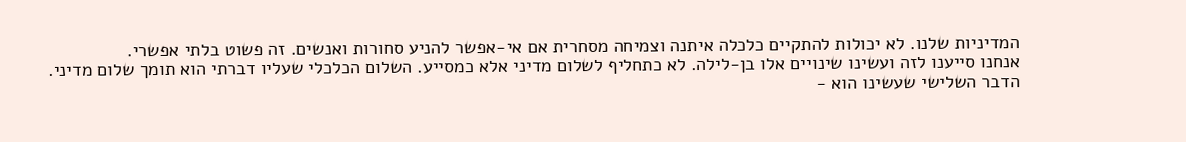המדיניות שלנו. לא יכולות להתקיים כלכלה איתנה וצמיחה מסחרית אם אי-אפשר להניע סחורות ואנשים. זה פשוט בלתי אפשרי.
אנחנו סייענו לזה ועשינו שינויים אלו בן-לילה. לא כתחליף לשלום מדיני אלא כמסייע. השלום הכלכלי שעליו דברתי הוא תומך שלום מדיני.
הדבר השלישי שעשינו הוא -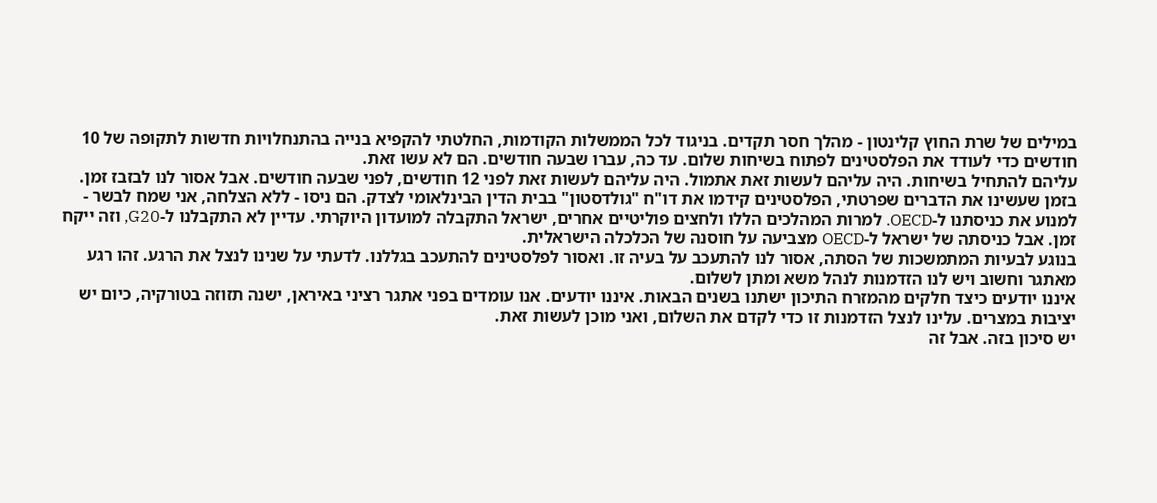במילים של שרת החוץ קלינטון - מהלך חסר תקדים. בניגוד לכל הממשלות הקודמות, החלטתי להקפיא בנייה בהתנחלויות חדשות לתקופה של 10 חודשים כדי לעודד את הפלסטינים לפתוח בשיחות שלום. עד כה, עברו שבעה חודשים. הם לא עשו זאת.
עליהם להתחיל בשיחות. היה עליהם לעשות זאת אתמול. היה עליהם לעשות זאת לפני 12 חודשים, לפני שבעה חודשים. אבל אסור לנו לבזבז זמן.
בזמן שעשינו את הדברים שפרטתי, הפלסטינים קידמו את דו"ח "גולדסטון" בבית הדין הבינלאומי לצדק. הם ניסו - ללא הצלחה, אני שמח לבשר - למנוע את כניסתנו ל-OECD. למרות המהלכים הללו ולחצים פוליטיים אחרים, ישראל התקבלה למועדון היוקרתי. עדיין לא התקבלנו ל-G20, וזה ייקח זמן. אבל כניסתה של ישראל ל-OECD מצביעה על חוסנה של הכלכלה הישראלית.
בנוגע לבעיות המתמשכות של הסתה, אסור לנו להתעכב על בעיה זו. ואסור לפלסטינים להתעכב בגללנו. לדעתי על שנינו לנצל את הרגע. זהו רגע מאתגר וחשוב ויש לנו הזדמנות לנהל משא ומתן לשלום.
איננו יודעים כיצד חלקים מהמזרח התיכון ישתנו בשנים הבאות. איננו יודעים. אנו עומדים בפני אתגר רציני באיראן, ישנה תזוזה בטורקיה, כיום יש יציבות במצרים. עלינו לנצל הזדמנות זו כדי לקדם את השלום, ואני מוכן לעשות זאת.
יש סיכון בזה. אבל זה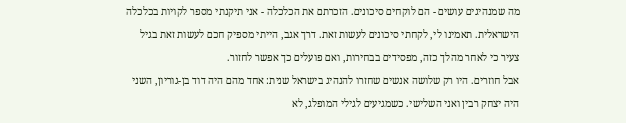מה שמנהיגים עושים - הם לוקחים סיכונים. הזכרתם את הכלכלה - אני תיקנתי מספר לקויות בכלכלה הישראלית. תאמינו לי, לקחתי סיכונים לעשות זאת. דרך אגב, הייתי מספיק חכם לעשות זאת בגיל צעיר כי לאחר מהלך כזה, מפסידים בבחירות, ואם פועלים כך אפשר לחזור.
אבל חוזרים. היו רק שלושה אנשים שחזרו להנהיג בישראל שנית: אחד מהם היה דוד בן-גוריון, השני היה יצחק רבין ואני השלישי. כשמגיעים לגילי המופלג, לא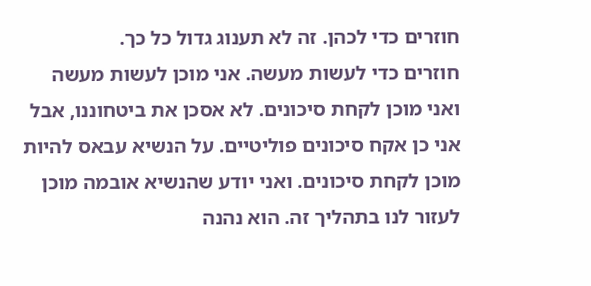חוזרים כדי לכהן. זה לא תענוג גדול כל כך.
חוזרים כדי לעשות מעשה. אני מוכן לעשות מעשה ואני מוכן לקחת סיכונים. לא אסכן את ביטחוננו, אבל אני כן אקח סיכונים פוליטיים. על הנשיא עבאס להיות מוכן לקחת סיכונים. ואני יודע שהנשיא אובמה מוכן לעזור לנו בתהליך זה. הוא נהנה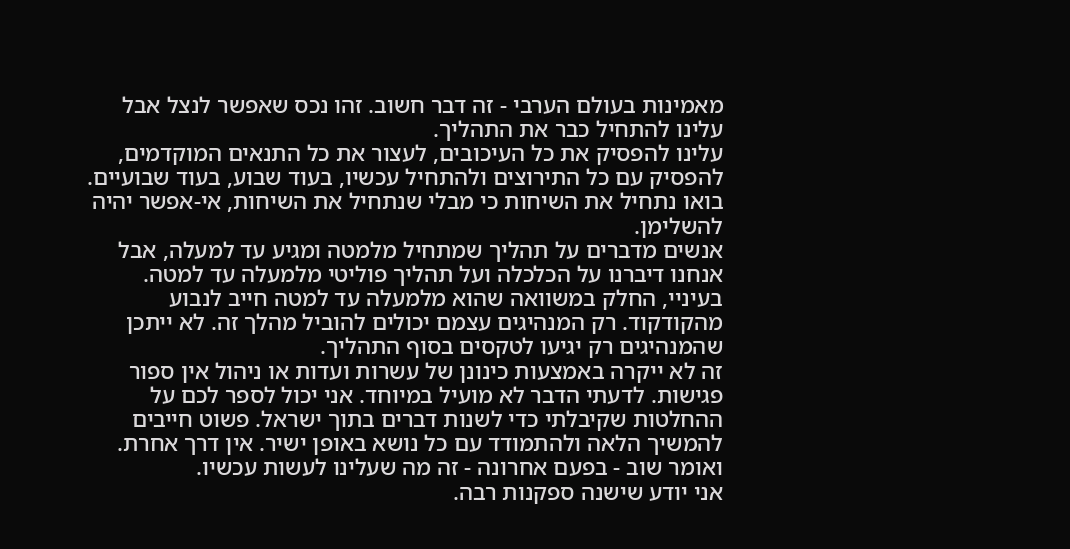מאמינות בעולם הערבי - זה דבר חשוב. זהו נכס שאפשר לנצל אבל עלינו להתחיל כבר את התהליך.
עלינו להפסיק את כל העיכובים, לעצור את כל התנאים המוקדמים, להפסיק עם כל התירוצים ולהתחיל עכשיו, בעוד שבוע, בעוד שבועיים. בואו נתחיל את השיחות כי מבלי שנתחיל את השיחות, אי-אפשר יהיה להשלימן.
אנשים מדברים על תהליך שמתחיל מלמטה ומגיע עד למעלה, אבל אנחנו דיברנו על הכלכלה ועל תהליך פוליטי מלמעלה עד למטה. בעיניי, החלק במשוואה שהוא מלמעלה עד למטה חייב לנבוע מהקודקוד. רק המנהיגים עצמם יכולים להוביל מהלך זה. לא ייתכן שהמנהיגים רק יגיעו לטקסים בסוף התהליך.
זה לא ייקרה באמצעות כינונן של עשרות ועדות או ניהול אין ספור פגישות. לדעתי הדבר לא מועיל במיוחד. אני יכול לספר לכם על ההחלטות שקיבלתי כדי לשנות דברים בתוך ישראל. פשוט חייבים להמשיך הלאה ולהתמודד עם כל נושא באופן ישיר. אין דרך אחרת. ואומר שוב - בפעם אחרונה - זה מה שעלינו לעשות עכשיו.
אני יודע שישנה ספקנות רבה.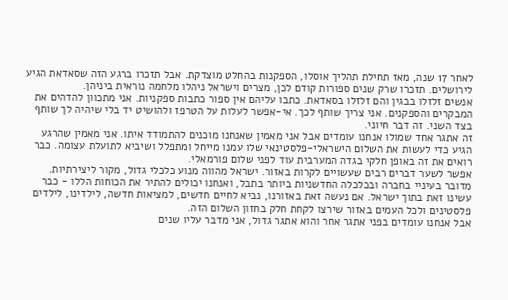לאחר 17 שנה, מאז תחילת תהליך אוסלו, הספקנות בהחלט מוצדקת. אבל תזכרו ברגע הזה שסאדאת הגיע לירושלים. תזכרו שרק שנים ספורות קודם לכן, מצרים וישראל ניהלו מלחמה נוראית ביניהן.
אנשים זלזלו בבגין והם זלזלו בסאדאת. כתבו עליהם אין ספור כתבות ספקניות. אני מתכוון להדהים את המבקרים והספקנים. אני צריך שותף לכך. אי-אפשר לעלות על הטרפז ולהושיט יד בלי שיהיה לך שותף בצד השני. זה דבר חיוני.
זה אתגר אחד שמולו אנחנו עומדים אבל אני מאמין שאנחנו מוכנים להתמודד איתו. אני מאמין שהרגע הגיע כדי לעשות את השלום הישראלי-פלסטינאי שלו עמנו מייחל ומתפלל ושיביא לתועלת עצומה. כבר רואים את זה באופן חלקי בגדה המערבית עוד לפני שלום פורמאלי.
אפשר לשער דברים רבים שעשויים לקרות באזור. ישראל מהווה מנוע כלכלי גדול, מקור ליצירתיות. מדובר בעיניי בחברה ובכלכלה החדשניות ביותר בתבל, ואנחנו יכולים להתיר את הכוחות הללו - כבר עשינו זאת בתוך ישראל. אם נעשה זאת באזורנו, נביא לחיים חדשים, למציאות חדשה, לילדינו, לילדים פלסטינים ולכל העמים באזור שירצו לקחת חלק בחזון השלום הזה.
אבל אנחנו עומדים בפני אתגר אחר והוא אתגר גדול, אני מדבר עליו שנים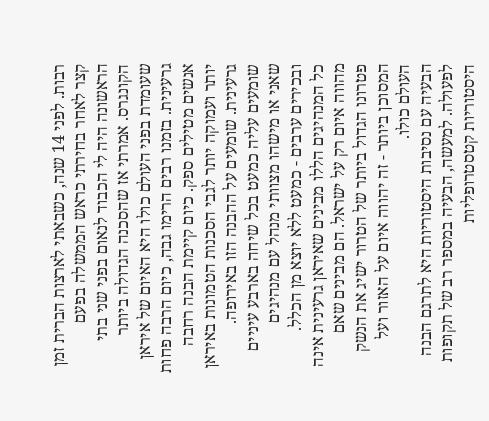רבות. לפני 14 שנה, כשבאתי לארצות הברית זמן קצר לאחר בחירתי כראש הממשלה בפעם הראשונה היה לי הכבוד לנאום בפני שני בתי הקונגרס. אמרתי אז שהסכנה הגדולה ביותר שעומדת בפני העולם כולו היא האיום של איראן גרעינית. בזמנו רבים הרימו גבה, כיום הרבה פחות אנשים מטילים ספק. כיום קיימת הבנה רחבה יותר ועמוקה יותר לגבי הסכנות הטמונות באיראן גרעינית. שומעים על ההבנה הזו באירופה. שומעים עליה כמעט בכל שיחה בארבע עיניים שאני או מישהו מצוותי מנהל עם מנהיגים ובכירים ערבים - כמעט ללא יוצא מן הכלל.
כל המנהיגים הללו מבינים שאיראן גרעינית אינה מהווה איום רק על ישראל. הם מבינים שאם פטרונו הגדול ביותר של הטרור ישיג את הנשק המסוכן ביותר - זה יהווה איום על האזור ועל העולם כולו.
הבעיה עם נסיבות היסטוריות היא לתרגם הבנה לפעולה. למעשה, הבעיה במספר רב של תקופות היסטוריות קטסטרופליות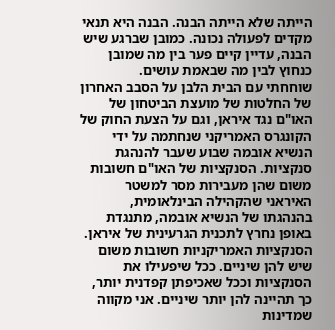הייתה שלא הייתה הבנה. הבנה היא תנאי מקדים לפעולה נכונה. כמובן שברגע שיש הבנה, עדיין קיים פער בין מה שמובן כנחוץ לבין מה שבאמת עושים.
שוחחתי עם הבית הלבן על הסבב האחרון של החלטות של מועצת הביטחון של האו"ם נגד איראן, וגם על הצעת החוק של הקונגרס האמריקני שנחתמה על ידי הנשיא אובמה שבוע שעבר להנהגת סנקציות. הסנקציות של האו"ם חשובות משום שהן מעבירות מסר למשטר האיראני שהקהילה הבינלאומית, בהנהגתו של הנשיא אובמה, מתנגדת באופן נחרץ לתכנית הגרעינית של איראן. הסנקציות האמריקניות חשובות משום שיש להן שיניים. ככל שיפעילו את הסנקציות וככל שאכיפתן קפדנית יותר, כך תהיינה להן יותר שיניים. אני מקווה שמדינות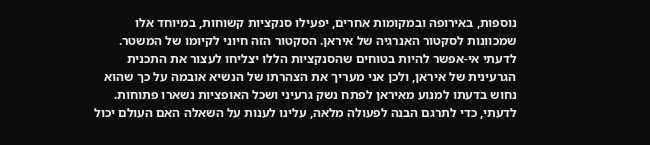נוספות, באירופה ובמקומות אחרים, יפעילו סנקציות קשוחות, במיוחד אלו שמכוונות לסקטור האנרגיה של איראן. הסקטור הזה חיוני לקיומו של המשטר.
לדעתי אי-אפשר להיות בטוחים שהסנקציות הללו יצליחו לעצור את התכנית הגרעינית של איראן, ולכן אני מעריך את הצהרתו של הנשיא אובמה על כך שהוא נחוש בדעתו למנוע מאיראן לפתח נשק גרעיני ושכל האופציות נשארו פתוחות.
לדעתי, כדי לתרגם הבנה לפעולה מלאה, עלינו לענות על השאלה האם העולם יכול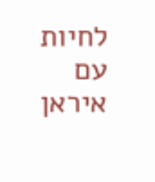לחיות עם איראן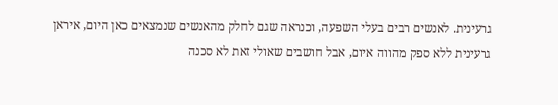גרעינית. לאנשים רבים בעלי השפעה, וכנראה שגם לחלק מהאנשים שנמצאים כאן היום, איראן גרעינית ללא ספק מהווה איום, אבל חושבים שאולי זאת לא סכנה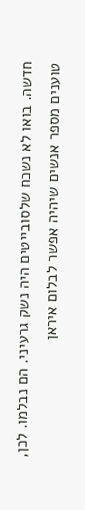חדשה. בואו לא נשכח שלסובייטים היה נשק גרעיני. הם נבלמו. לכן, טוענים מספר אנשים שיהיה אפשר לבלום איראן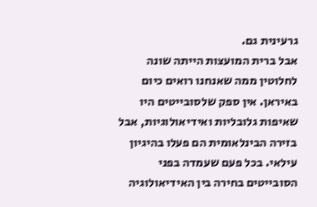גרעינית גם.
אבל ברית המועצות הייתה שונה לחלוטין ממה שאנחנו רואים כיום באיראן. אין ספק שלסובייטים היו שאיפות גלובליות ואידיאולוגיות, אבל בזירה הבינלאומית הם פעלו בהיגיון עילאי. בכל פעם שעמדה בפני הסובייטים בחירה בין האידיאולוגיה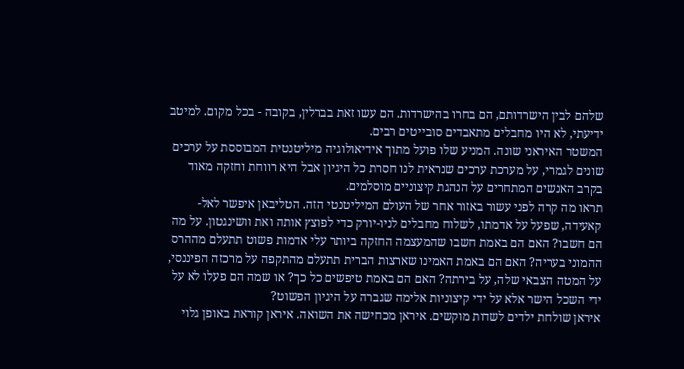שלהם לבין הישרדותם, הם בחרו בהישרדות. הם עשו זאת בברלין, בקובה - בכל מקום. למיטב ידיעתי, לא היו מחבלים מתאבדים סובייטים רבים.
המשטר האיראני שונה. המניע שלו פועל מתוך אידיאולוגיה מיליטנטית המבוססת על ערכים שונים לגמרי, על מערכת ערכים שנראית לנו חסרת כל היגיון אבל היא רווחת וחזקה מאוד בקרב האנשים המתחרים על הנהגת קיצוניים מוסלמים.
תראו מה קרה לפני עשור באזור אחר של העולם המיליטנטי הזה. הטליבאן איפשר לאל-קאעידה, שפעל על אדמתו, לשלוח מחבלים לניו-יורק כדי לפוצץ אותה ואת וושינגטון. על מה הם חשבו? האם הם באמת חשבו שהמעצמה החזקה ביותר עלי אדמות פשוט תתעלם מההרס ההמוני בעריה? האם הם באמת האמינו שארצות הברית תתעלם מהתקפה על מרכזה הפיננסי, על המטה הצבאי שלה, על בירתה? האם הם באמת טיפשים כל כך? או שמה הם פעלו לא על ידי השכל הישר אלא על ידי קיצוניות אלימה שגברה על היגיון הפשוט?
איראן שולחת ילדים לשדות מוקשים. איראן מכחישה את השואה. איראן קוראת באופן גלוי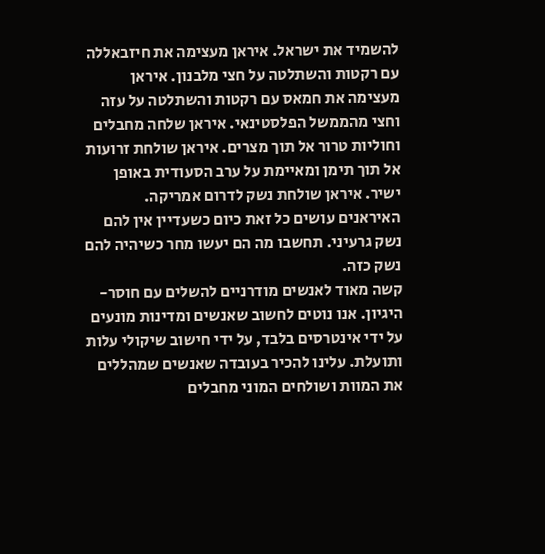להשמיד את ישראל. איראן מעצימה את חיזבאללה עם רקטות והשתלטה על חצי מלבנון. איראן מעצימה את חמאס עם רקטות והשתלטה על עזה וחצי מהממשל הפלסטינאי. איראן שלחה מחבלים וחוליות טרור אל תוך מצרים. איראן שולחת זרועות אל תוך תימן ומאיימת על ערב הסעודית באופן ישיר. איראן שולחת נשק לדרום אמריקה. האיראנים עושים כל זאת כיום כשעדיין אין להם נשק גרעיני. תחשבו מה הם יעשו מחר כשיהיה להם נשק כזה.
קשה מאוד לאנשים מודרניים להשלים עם חוסר-היגיון. אנו נוטים לחשוב שאנשים ומדינות מונעים על ידי אינטרסים בלבד, על ידי חישוב שיקולי עלות ותועלת. עלינו להכיר בעובדה שאנשים שמהללים את המוות ושולחים המוני מחבלים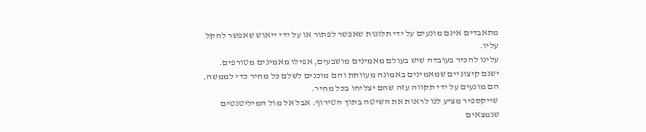מתאבדים אינם מונעים על ידי תלונות שאפשר לפתור או על ידי ייאוש שאפשר להקל עליו.
עלינו להכיר בעובדה שיש בעולם מאמינים מושבעים, אפילו מאמינים מטורפים. ישנם קיצוניים שמאמינים באמונה מעוותת והם מוכנים לשלם כל מחיר כדי לממשה. הם מונעים על ידי תקווה עזה שהם יצליחו בכל מחיר.
שייקספיר מציע לנו לראות את השיטה בתוך הטירוף. אבל אל מול המיליטנטים שנמצאים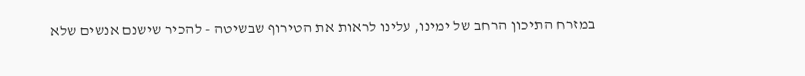במזרח התיכון הרחב של ימינו, עלינו לראות את הטירוף שבשיטה - להכיר שישנם אנשים שלא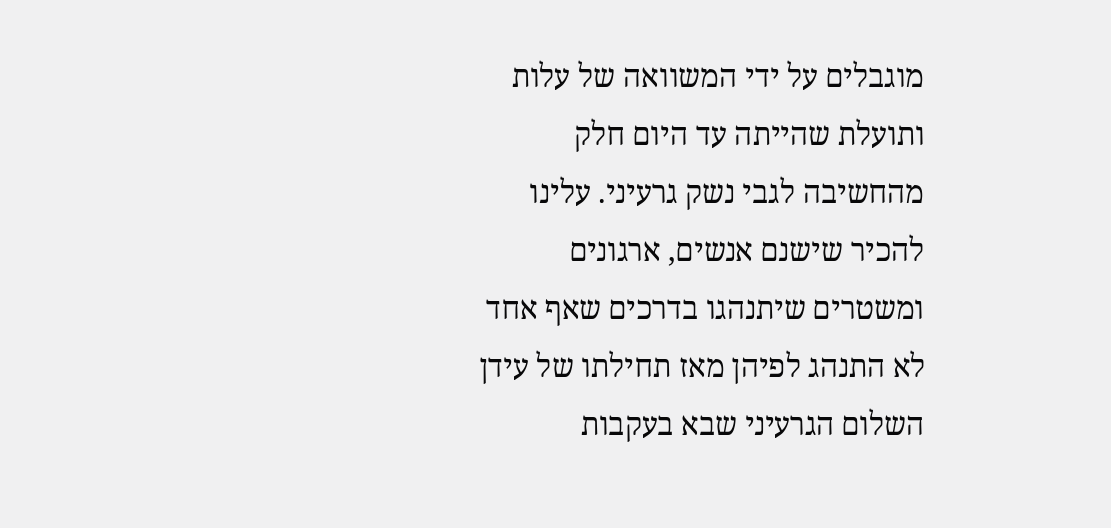מוגבלים על ידי המשוואה של עלות ותועלת שהייתה עד היום חלק מהחשיבה לגבי נשק גרעיני. עלינו להכיר שישנם אנשים, ארגונים ומשטרים שיתנהגו בדרכים שאף אחד לא התנהג לפיהן מאז תחילתו של עידן השלום הגרעיני שבא בעקבות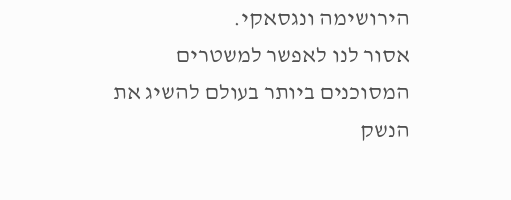הירושימה ונגסאקי.
אסור לנו לאפשר למשטרים המסוכנים ביותר בעולם להשיג את הנשק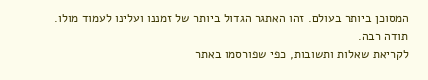המסוכן ביותר בעולם. זהו האתגר הגדול ביותר של זמננו ועלינו לעמוד מולו.
תודה רבה.
לקריאת שאלות ותשובות, כפי שפורסמו באתר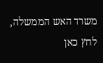משרד האש הממשלה, לחץ כאן